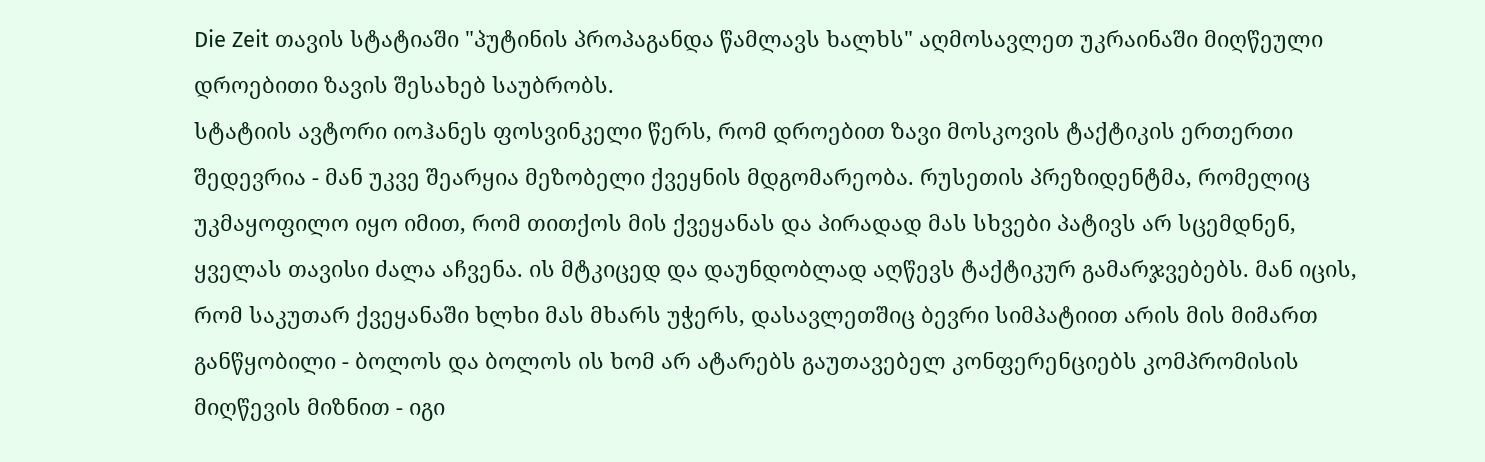Die Zeit თავის სტატიაში "პუტინის პროპაგანდა წამლავს ხალხს" აღმოსავლეთ უკრაინაში მიღწეული დროებითი ზავის შესახებ საუბრობს.
სტატიის ავტორი იოჰანეს ფოსვინკელი წერს, რომ დროებით ზავი მოსკოვის ტაქტიკის ერთერთი შედევრია - მან უკვე შეარყია მეზობელი ქვეყნის მდგომარეობა. რუსეთის პრეზიდენტმა, რომელიც უკმაყოფილო იყო იმით, რომ თითქოს მის ქვეყანას და პირადად მას სხვები პატივს არ სცემდნენ, ყველას თავისი ძალა აჩვენა. ის მტკიცედ და დაუნდობლად აღწევს ტაქტიკურ გამარჯვებებს. მან იცის, რომ საკუთარ ქვეყანაში ხლხი მას მხარს უჭერს, დასავლეთშიც ბევრი სიმპატიით არის მის მიმართ განწყობილი - ბოლოს და ბოლოს ის ხომ არ ატარებს გაუთავებელ კონფერენციებს კომპრომისის მიღწევის მიზნით - იგი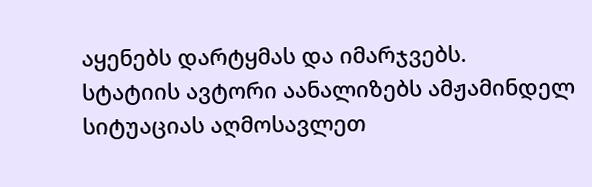აყენებს დარტყმას და იმარჯვებს.
სტატიის ავტორი აანალიზებს ამჟამინდელ სიტუაციას აღმოსავლეთ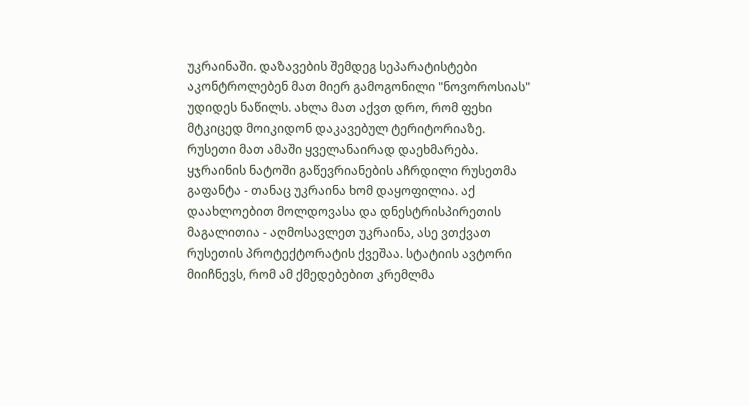უკრაინაში. დაზავების შემდეგ სეპარატისტები აკონტროლებენ მათ მიერ გამოგონილი "ნოვოროსიას" უდიდეს ნაწილს. ახლა მათ აქვთ დრო, რომ ფეხი მტკიცედ მოიკიდონ დაკავებულ ტერიტორიაზე. რუსეთი მათ ამაში ყველანაირად დაეხმარება. ყჯრაინის ნატოში გაწევრიანების აჩრდილი რუსეთმა გაფანტა - თანაც უკრაინა ხომ დაყოფილია. აქ დაახლოებით მოლდოვასა და დნესტრისპირეთის მაგალითია - აღმოსავლეთ უკრაინა, ასე ვთქვათ რუსეთის პროტექტორატის ქვეშაა. სტატიის ავტორი მიიჩნევს, რომ ამ ქმედებებით კრემლმა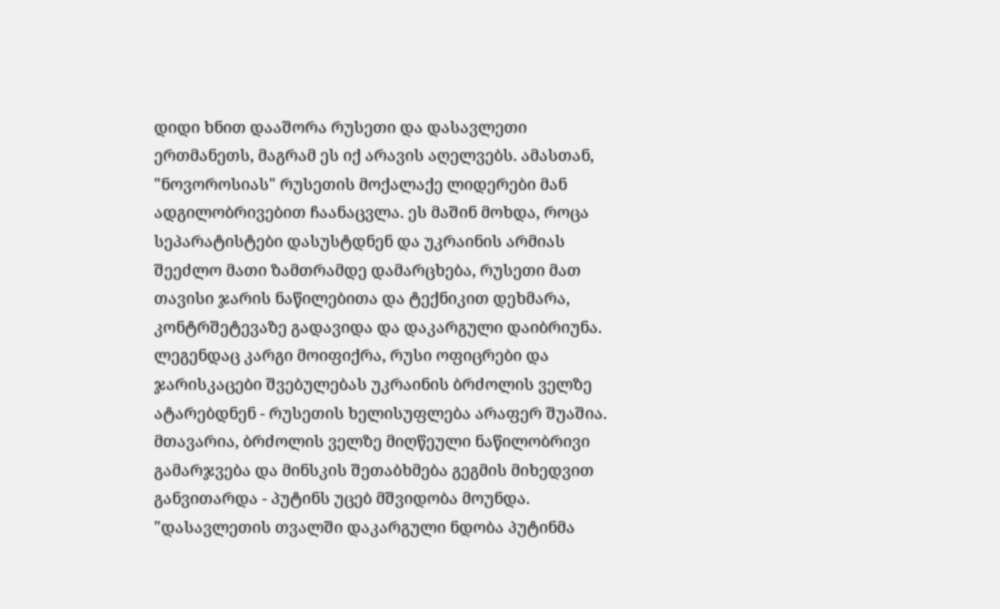დიდი ხნით დააშორა რუსეთი და დასავლეთი ერთმანეთს, მაგრამ ეს იქ არავის აღელვებს. ამასთან, "ნოვოროსიას" რუსეთის მოქალაქე ლიდერები მან ადგილობრივებით ჩაანაცვლა. ეს მაშინ მოხდა, როცა სეპარატისტები დასუსტდნენ და უკრაინის არმიას შეეძლო მათი ზამთრამდე დამარცხება, რუსეთი მათ თავისი ჯარის ნაწილებითა და ტექნიკით დეხმარა, კონტრშეტევაზე გადავიდა და დაკარგული დაიბრიუნა. ლეგენდაც კარგი მოიფიქრა, რუსი ოფიცრები და ჯარისკაცები შვებულებას უკრაინის ბრძოლის ველზე ატარებდნენ - რუსეთის ხელისუფლება არაფერ შუაშია. მთავარია, ბრძოლის ველზე მიღწეული ნაწილობრივი გამარჯვება და მინსკის შეთაბხმება გეგმის მიხედვით განვითარდა - პუტინს უცებ მშვიდობა მოუნდა.
"დასავლეთის თვალში დაკარგული ნდობა პუტინმა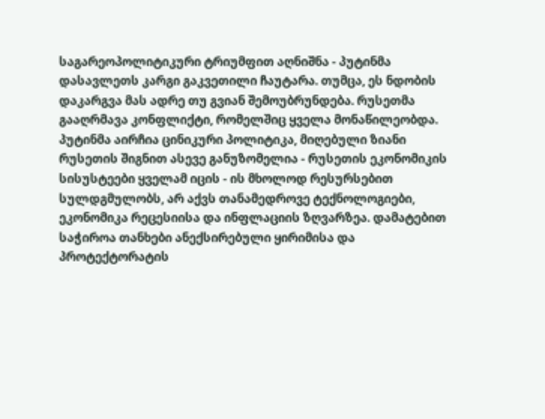საგარეოპოლიტიკური ტრიუმფით აღნიშნა - პუტინმა დასავლეთს კარგი გაკვეთილი ჩაუტარა. თუმცა, ეს ნდობის დაკარგვა მას ადრე თუ გვიან შემოუბრუნდება. რუსეთმა გააღრმავა კონფლიქტი, რომელშიც ყველა მონაწილეობდა. პუტინმა აირჩია ცინიკური პოლიტიკა, მიღებული ზიანი რუსეთის შიგნით ასევე განუზომელია - რუსეთის ეკონომიკის სისუსტეები ყველამ იცის - ის მხოლოდ რესურსებით სულდგმულობს, არ აქვს თანამედროვე ტექნოლოგიები, ეკონომიკა რეცესიისა და ინფლაციის ზღვარზეა. დამატებით საჭიროა თანხები ანექსირებული ყირიმისა და პროტექტორატის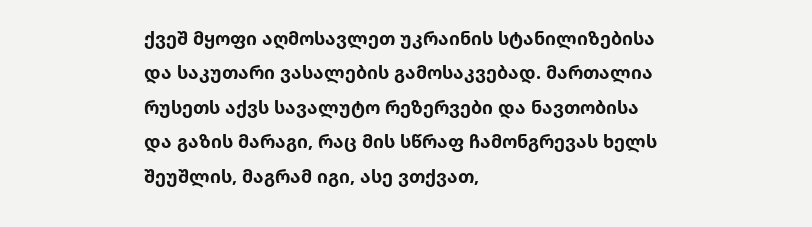ქვეშ მყოფი აღმოსავლეთ უკრაინის სტანილიზებისა და საკუთარი ვასალების გამოსაკვებად. მართალია რუსეთს აქვს სავალუტო რეზერვები და ნავთობისა და გაზის მარაგი, რაც მის სწრაფ ჩამონგრევას ხელს შეუშლის, მაგრამ იგი, ასე ვთქვათ,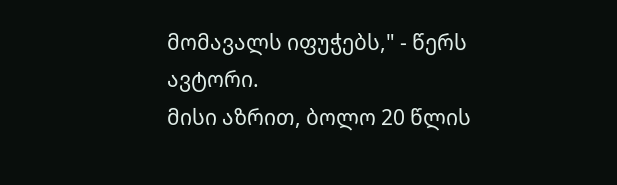მომავალს იფუჭებს," - წერს ავტორი.
მისი აზრით, ბოლო 20 წლის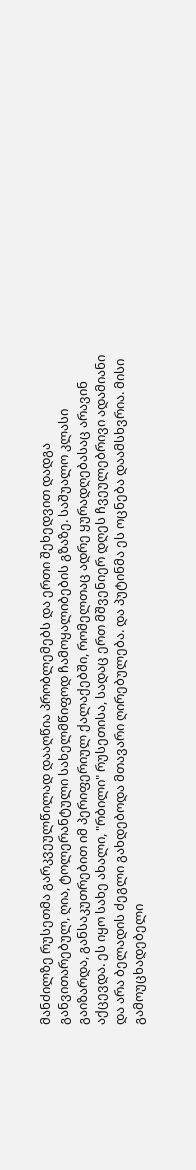მანძილზე რუსეთმა გარკვეულწილად დააღწია პრობლემებს და ერთი შეხედვით დადგა განვითარებულ, ღია, ტოლერანტული სახელმწიფოდ ჩამოყალიბების გზაზე. საშუალო კლასი გაიზარდა, განსაკუთრებით იმ პერიფერიულ ქალაქებში, რომელთაც ადრე ყურადღებასაც არავინ აქცევდა. ეს იყო სახე ახალი, "რბილი" რუსეთისა, სადაც ერთ მშვენიერ დღეს ჩვეულებრივი ადამიანი და არა ბელადის ძეგლი გახდებოდა მთავარი ღირებულება. და პუტინმა ეს ოცნება დაამსხვრია. მისი გამოუცხადებელი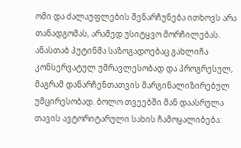ომი და ძალაუფლების შენარჩუნება ითხოვს არა თანადგომას, არამედ უსიტყვო მორჩილებას. ანასთაბ პუტინმა საზოგადოებაც გახლიჩა კონსერვატულ უმრავლესობად და პროგრესულ, მაგრამ დანარჩენთათვის მარგინალიზირებულ უმცირესობად. ბოლო თვეებში მან დაასრულა თავის ავტორიტარული სახის ჩამოყალიბება: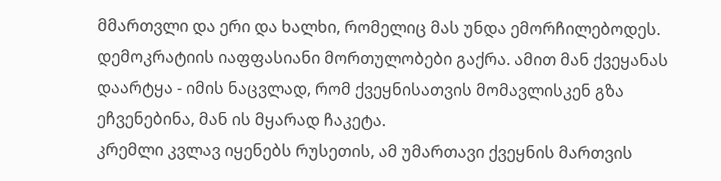მმართვლი და ერი და ხალხი, რომელიც მას უნდა ემორჩილებოდეს. დემოკრატიის იაფფასიანი მორთულობები გაქრა. ამით მან ქვეყანას დაარტყა - იმის ნაცვლად, რომ ქვეყნისათვის მომავლისკენ გზა ეჩვენებინა, მან ის მყარად ჩაკეტა.
კრემლი კვლავ იყენებს რუსეთის, ამ უმართავი ქვეყნის მართვის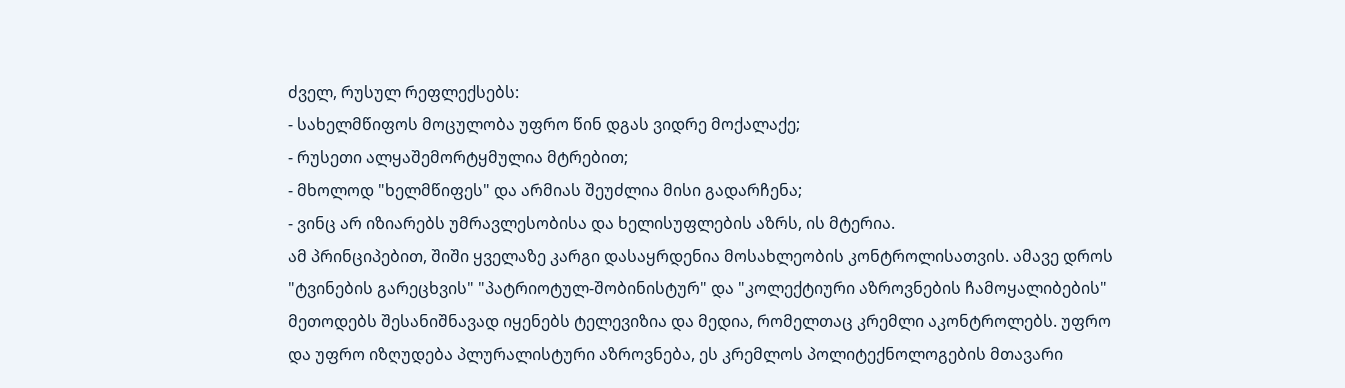ძველ, რუსულ რეფლექსებს:
- სახელმწიფოს მოცულობა უფრო წინ დგას ვიდრე მოქალაქე;
- რუსეთი ალყაშემორტყმულია მტრებით;
- მხოლოდ "ხელმწიფეს" და არმიას შეუძლია მისი გადარჩენა;
- ვინც არ იზიარებს უმრავლესობისა და ხელისუფლების აზრს, ის მტერია.
ამ პრინციპებით, შიში ყველაზე კარგი დასაყრდენია მოსახლეობის კონტროლისათვის. ამავე დროს "ტვინების გარეცხვის" "პატრიოტულ-შობინისტურ" და "კოლექტიური აზროვნების ჩამოყალიბების" მეთოდებს შესანიშნავად იყენებს ტელევიზია და მედია, რომელთაც კრემლი აკონტროლებს. უფრო და უფრო იზღუდება პლურალისტური აზროვნება, ეს კრემლოს პოლიტექნოლოგების მთავარი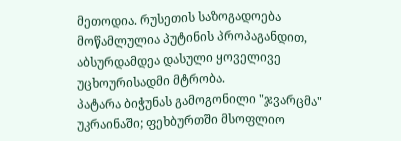მეთოდია. რუსეთის საზოგადოება მოწამლულია პუტინის პროპაგანდით, აბსურდამდეა დასული ყოველივე უცხოურისადმი მტრობა.
პატარა ბიჭუნას გამოგონილი "ჯვარცმა" უკრაინაში; ფეხბურთში მსოფლიო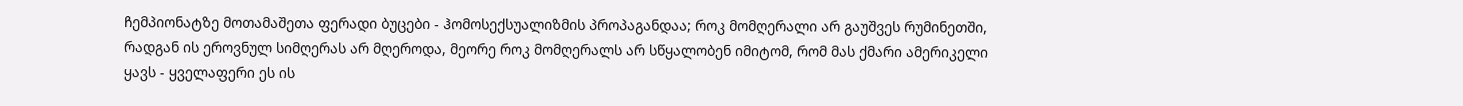ჩემპიონატზე მოთამაშეთა ფერადი ბუცები - ჰომოსექსუალიზმის პროპაგანდაა; როკ მომღერალი არ გაუშვეს რუმინეთში, რადგან ის ეროვნულ სიმღერას არ მღეროდა, მეორე როკ მომღერალს არ სწყალობენ იმიტომ, რომ მას ქმარი ამერიკელი ყავს - ყველაფერი ეს ის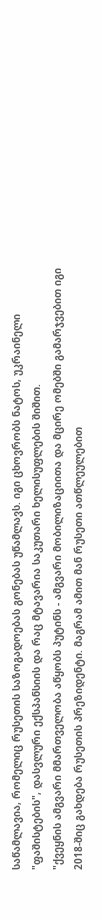საწამლავია, რომელიც რუსეთის საზოგადოებას გონებას უწამლავს. იგი ცხოვრობს ნატოს, უკრაინელი "ფაშისტების", დასვლური ექსპანსიის და რაც მტავარია საკუთარი ხელისუფლების შიშით.
"ქვეყნის ამგვარი მმართველობა აწყობს პუტინს - ამგვარი მობილიზაციითა და მცირე ომებში გამარჯვებით იგი 2018-შიც გახდება რუსეთის პრეზიდენტი. მაგრამ ამით მან რუსეთი ათწლეულებით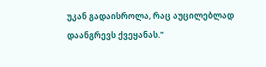უკან გადაისროლა, რაც აუცილებლად დაანგრევს ქვეყანას."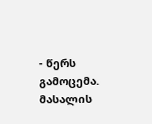- წერს გამოცემა.
მასალის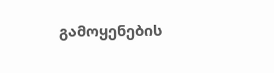გამოყენების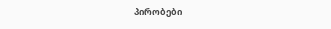პირობები